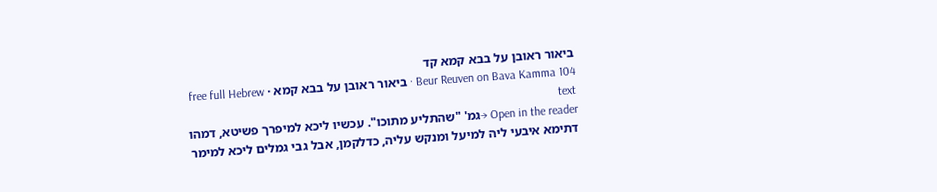ביאור ראובן על בבא קמא קד
Beur Reuven on Bava Kamma 104 · ביאור ראובן על בבא קמא · free full Hebrew text
Open in the reader →גמ' "שהתליע מתוכו". עכשיו ליכא למיפרך פשיטא, דמהו דתימא איבעי ליה למיעל ומנקש עליה, כדלקמן, אבל גבי גמלים ליכא למימר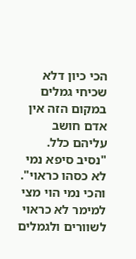הכי כיון דלא שכיחי גמלים במקום הזה אין אדם חושב עליהם כלל.
"נסיב סיפא נמי לא כסהו כראוי". והכי נמי הוי מצי למימר לא כראוי לשוורים ולגמלים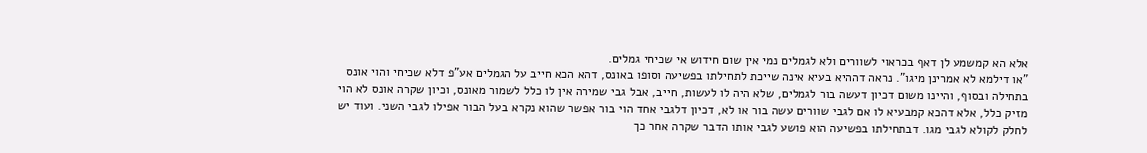אלא הא קמשמע לן דאף בכראוי לשוורים ולא לגמלים נמי אין שום חידוש אי שכיחי גמלים.
"או דילמא לא אמרינן מיגו". נראה דההיא בעיא אינה שייכת לתחילתו בפשיעה וסופו באונס, דהא הכא חייב על הגמלים אע"פ דלא שכיחי והוי אונס בתחילה ובסוף, והיינו משום דכיון דעשה בור לגמלים, שלא היה לו לעשות, חייב, אבל גבי שמירה אין לו כלל לשמור מאונס, וכיון שקרה אונס לא הוי מזיק כלל, אלא דהכא קמבעיא לו אם לגבי שוורים עשה בור או לא, דכיון דלגבי אחד הוי בור אפשר שהוא נקרא בעל הבור אפילו לגבי השני. ועוד יש לחלק לקולא לגבי מגו. דבתחילתו בפשיעה הוא פושע לגבי אותו הדבר שקרה אחר כך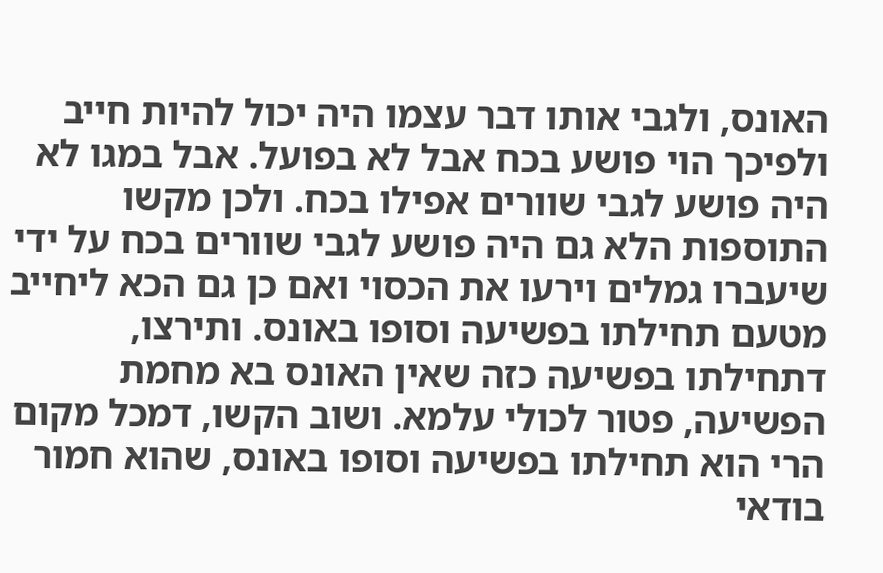האונס, ולגבי אותו דבר עצמו היה יכול להיות חייב ולפיכך הוי פושע בכח אבל לא בפועל. אבל במגו לא היה פושע לגבי שוורים אפילו בכח. ולכן מקשו התוספות הלא גם היה פושע לגבי שוורים בכח על ידי שיעברו גמלים וירעו את הכסוי ואם כן גם הכא ליחייב מטעם תחילתו בפשיעה וסופו באונס. ותירצו, דתחילתו בפשיעה כזה שאין האונס בא מחמת הפשיעה, פטור לכולי עלמא. ושוב הקשו, דמכל מקום הרי הוא תחילתו בפשיעה וסופו באונס, שהוא חמור בודאי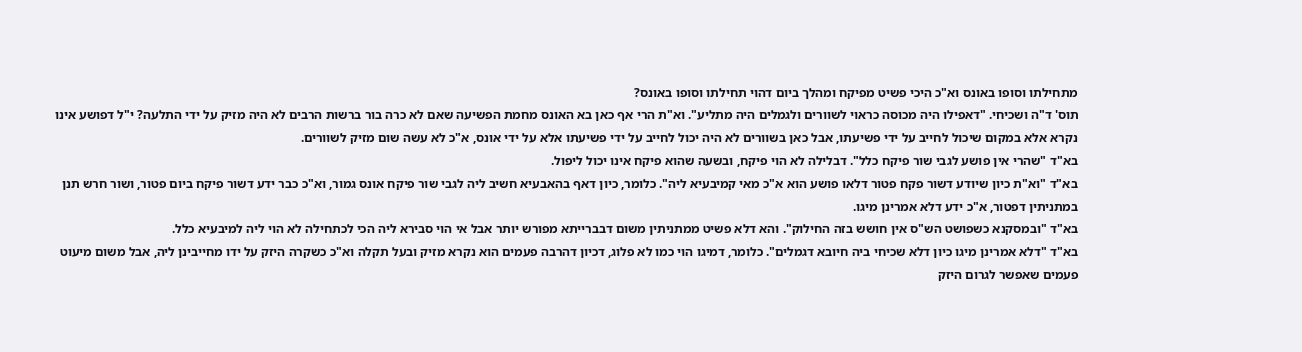מתחילתו וסופו באונס וא"כ היכי פשיט מפיקח ומהלך ביום דהוי תחילתו וסופו באונס?
תוס' ד"ה ושכיחי. "דאפילו היה מכוסה כראוי לשוורים ולגמלים היה מתליע". וא"ת הרי אף כאן בא האונס מחמת הפשיעה שאם לא כרה בור ברשות הרבים לא היה מזיק על ידי התלעה? י"ל דפושע אינו נקרא אלא במקום שיכול לחייב על ידי פשיעתו, אבל כאן בשוורים לא היה יכול לחייב על ידי פשיעתו אלא על ידי אונס, א"כ לא עשה שום מזיק לשוורים.
בא"ד "שהרי אין פושע לגבי שור פיקח כלל". דבלילה לא הוי פיקח, ובשעה שהוא פיקח אינו יכול ליפול.
בא"ד "וא"ת כיון שיודע דשור פקח פטור דלאו פושע הוא א"כ מאי קמיבעיא ליה". כלומר, כיון דאף בהאבעיא חשיב ליה לגבי שור פיקח אונס גמור, וא"כ כבר ידע דשור פיקח ביום פטור, ושור חרש תנן במתניתין דפטור, א"כ ידע דלא אמרינן מיגו.
בא"ד "ובמסקנא כשפושט הש"ס אין חושש בזה החילוק". והא דלא פשיט ממתניתין משום דבברייתא מפורש יותר אבל אי הוי סבירא ליה הכי לכתחילה לא הוי ליה למיבעיא כלל.
בא"ד "דלא אמרינן מיגו כיון דלא שכיחי ביה חיובא דגמלים". כלומר, דמיגו הוי כמו לא פלוג, דכיון דהרבה פעמים הוא נקרא מזיק ובעל תקלה וא"כ כשקרה היזק על ידו מחייבינן ליה, אבל משום מיעוט פעמים שאפשר לגרום היזק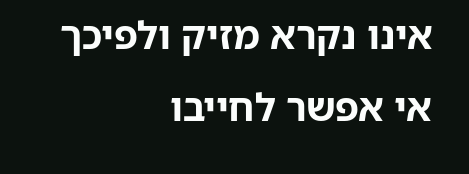אינו נקרא מזיק ולפיכך אי אפשר לחייבו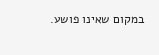במקום שאינו פושע.